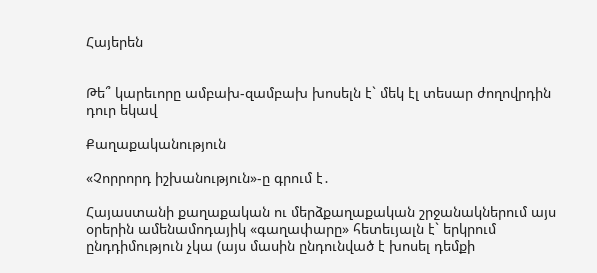Հայերեն


Թե՞ կարեւորը ամբախ-զամբախ խոսելն է` մեկ էլ տեսար ժողովրդին դուր եկավ

Քաղաքականություն

«Չորրորդ իշխանություն»-ը գրում է․

Հայաստանի քաղաքական ու մերձքաղաքական շրջանակներում այս օրերին ամենամոդայիկ «գաղափարը» հետեւյալն է` երկրում ընդդիմություն չկա (այս մասին ընդունված է խոսել դեմքի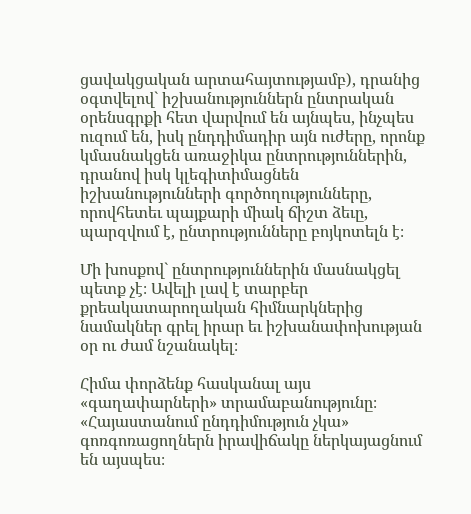ցավակցական արտահայտությամբ), դրանից օգտվելով` իշխանություններն ընտրական օրենսգրքի հետ վարվում են այնպես, ինչպես ուզում են, իսկ ընդդիմադիր այն ուժերը, որոնք կմասնակցեն առաջիկա ընտրություններին, դրանով իսկ կլեգիտիմացնեն իշխանությունների գործողությունները, որովհետեւ պայքարի միակ ճիշտ ձեւը, պարզվում է, ընտրությունները բոյկոտելն է։

Մի խոսքով` ընտրություններին մասնակցել պետք չէ։ Ավելի լավ է տարբեր քրեակատարողական հիմնարկներից նամակներ գրել իրար եւ իշխանափոխության օր ու ժամ նշանակել։

Հիմա փորձենք հասկանալ այս «գաղափարների» տրամաբանությունը։ «Հայաստանում ընդդիմություն չկա» գոռգոռացողներն իրավիճակը ներկայացնում են այսպես։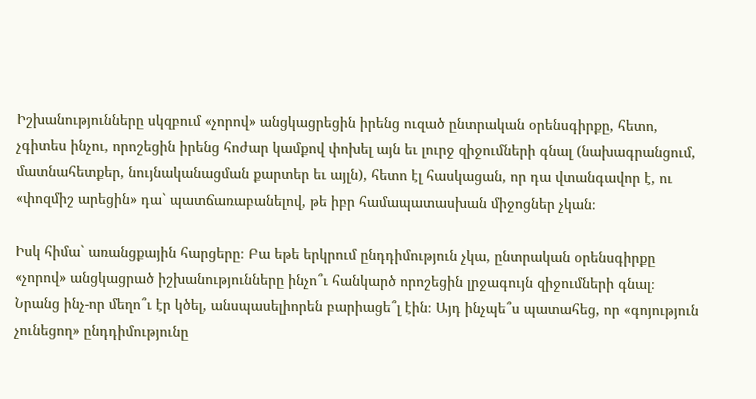Իշխանությունները սկզբում «չորով» անցկացրեցին իրենց ուզած ընտրական օրենսգիրքը, հետո, չգիտես ինչու, որոշեցին իրենց հոժար կամքով փոխել այն եւ լուրջ զիջումների գնալ (նախագրանցում, մատնահետքեր, նույնականացման քարտեր եւ այլն), հետո էլ հասկացան, որ դա վտանգավոր է, ու «փոզմիշ արեցին» դա` պատճառաբանելով, թե իբր համապատասխան միջոցներ չկան։

Իսկ հիմա` առանցքային հարցերը։ Բա եթե երկրում ընդդիմություն չկա, ընտրական օրենսգիրքը «չորով» անցկացրած իշխանությունները ինչո՞ւ հանկարծ որոշեցին լրջագույն զիջումների գնալ։ Նրանց ինչ-որ մեղո՞ւ էր կծել, անսպասելիորեն բարիացե՞լ էին։ Այդ ինչպե՞ս պատահեց, որ «գոյություն չունեցող» ընդդիմությունը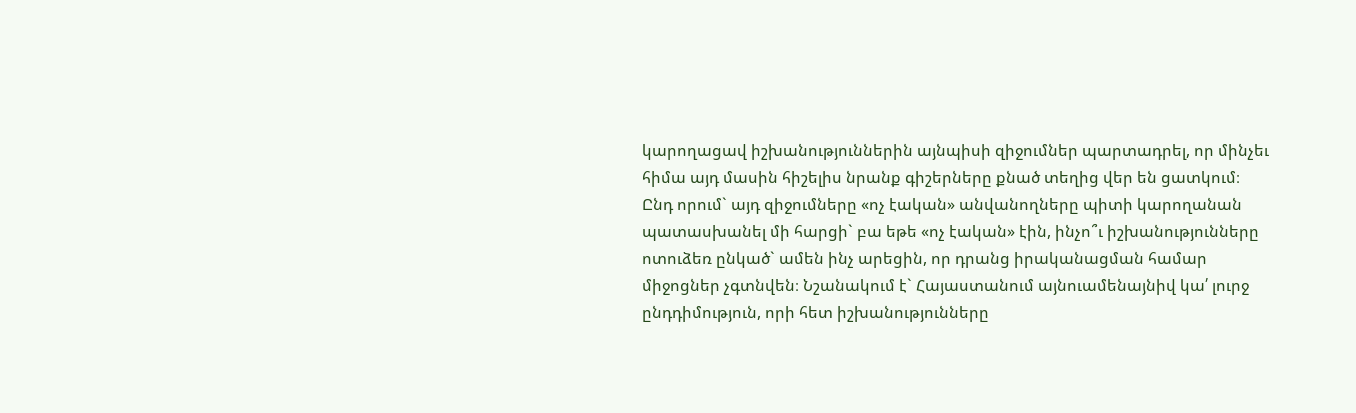կարողացավ իշխանություններին այնպիսի զիջումներ պարտադրել, որ մինչեւ հիմա այդ մասին հիշելիս նրանք գիշերները քնած տեղից վեր են ցատկում։ Ընդ որում` այդ զիջումները «ոչ էական» անվանողները պիտի կարողանան պատասխանել մի հարցի` բա եթե «ոչ էական» էին, ինչո՞ւ իշխանությունները ոտուձեռ ընկած` ամեն ինչ արեցին, որ դրանց իրականացման համար միջոցներ չգտնվեն։ Նշանակում է` Հայաստանում այնուամենայնիվ կա՛ լուրջ ընդդիմություն, որի հետ իշխանությունները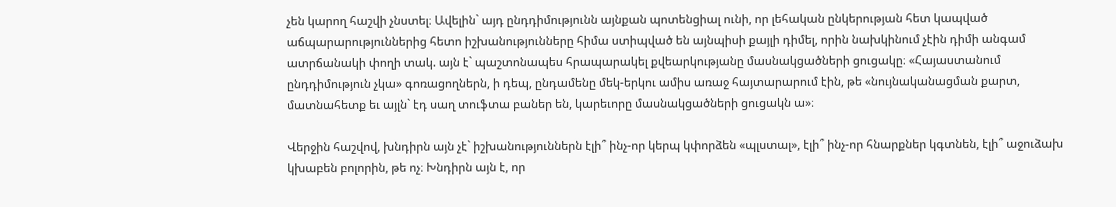չեն կարող հաշվի չնստել։ Ավելին` այդ ընդդիմությունն այնքան պոտենցիալ ունի, որ լեհական ընկերության հետ կապված աճպարարություններից հետո իշխանությունները հիմա ստիպված են այնպիսի քայլի դիմել, որին նախկինում չէին դիմի անգամ ատրճանակի փողի տակ. այն է` պաշտոնապես հրապարակել քվեարկությանը մասնակցածների ցուցակը։ «Հայաստանում ընդդիմություն չկա» գոռացողներն, ի դեպ, ընդամենը մեկ-երկու ամիս առաջ հայտարարում էին, թե «նույնականացման քարտ, մատնահետք եւ այլն` էդ սաղ տուֆտա բաներ են, կարեւորը մասնակցածների ցուցակն ա»։

Վերջին հաշվով, խնդիրն այն չէ` իշխանություններն էլի՞ ինչ-որ կերպ կփորձեն «պլստալ», էլի՞ ինչ-որ հնարքներ կգտնեն, էլի՞ աջուձախ կխաբեն բոլորին, թե ոչ։ Խնդիրն այն է, որ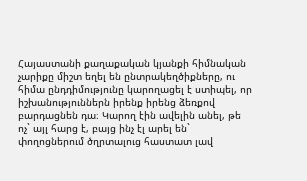Հայաստանի քաղաքական կյանքի հիմնական չարիքը միշտ եղել են ընտրակեղծիքները, ու հիմա ընդդիմությունը կարողացել է ստիպել, որ իշխանություններն իրենք իրենց ձեռքով բարդացնեն դա։ Կարող էին ավելին անել, թե ոչ` այլ հարց է, բայց ինչ էլ արել են` փողոցներում ծղրտալուց հաստատ լավ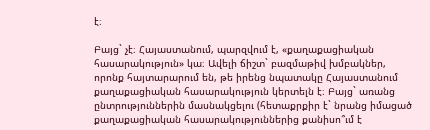է։

Բայց` չէ։ Հայաստանում, պարզվում է, «քաղաքացիական հասարակություն» կա։ Ավելի ճիշտ` բազմաթիվ խմբակներ, որոնք հայտարարում են, թե իրենց նպատակը Հայաստանում քաղաքացիական հասարակություն կերտելն է։ Բայց` առանց ընտրություններին մասնակցելու (հետաքրքիր է` նրանց իմացած քաղաքացիական հասարակություններից քանիսո՞ւմ է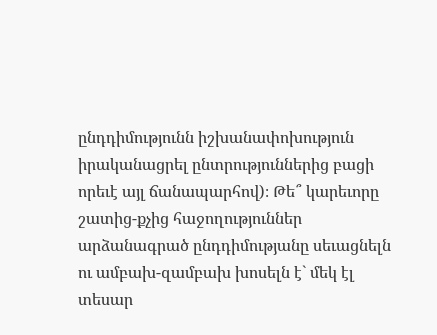ընդդիմությունն իշխանափոխություն իրականացրել ընտրություններից բացի որեւէ այլ ճանապարհով)։ Թե՞ կարեւորը շատից-քչից հաջողություններ արձանագրած ընդդիմությանը սեւացնելն ու ամբախ-զամբախ խոսելն է` մեկ էլ տեսար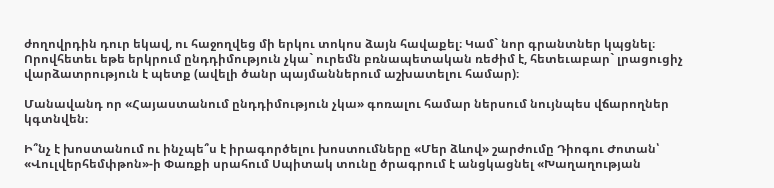ժողովրդին դուր եկավ, ու հաջողվեց մի երկու տոկոս ձայն հավաքել։ Կամ` նոր գրանտներ կպցնել։ Որովհետեւ եթե երկրում ընդդիմություն չկա` ուրեմն բռնապետական ռեժիմ է, հետեւաբար` լրացուցիչ վարձատրություն է պետք (ավելի ծանր պայմաններում աշխատելու համար)։

Մանավանդ որ «Հայաստանում ընդդիմություն չկա» գոռալու համար ներսում նույնպես վճարողներ կգտնվեն։

Ի՞նչ է խոստանում ու ինչպե՞ս է իրագործելու խոստումները «Մեր ձևով» շարժումը Դիոգու Ժոտան՝ «Վուլվերհեմփթոն»-ի Փառքի սրահում Սպիտակ տունը ծրագրում է անցկացնել «Խաղաղության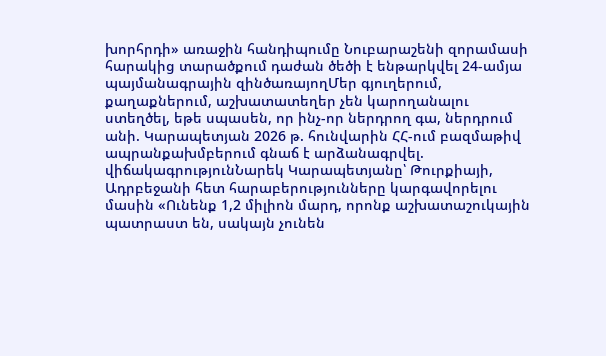խորհրդի» առաջին հանդիպումը Նուբարաշենի զորամասի հարակից տարածքում դաժան ծեծի է ենթարկվել 24-ամյա պայմանագրային զինծառայողՄեր գյուղերում, քաղաքներում, աշխատատեղեր չեն կարողանալու ստեղծել, եթե սպասեն, որ ինչ-որ ներդրող գա, ներդրում անի. Կարապետյան 2026 թ. հունվարին ՀՀ-ում բազմաթիվ ապրանքախմբերում գնաճ է արձանագրվել. վիճակագրությունՆարեկ Կարապետյանը՝ Թուրքիայի, Ադրբեջանի հետ հարաբերությունները կարգավորելու մասին «Ունենք 1,2 միլիոն մարդ, որոնք աշխատաշուկային պատրաստ են, սակայն չունեն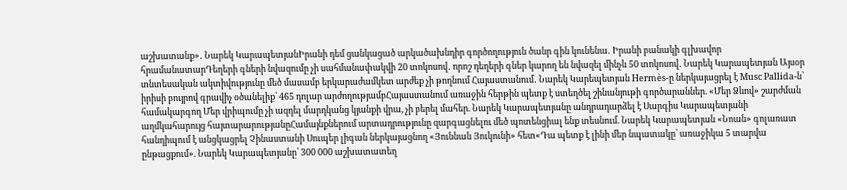աշխատանք»․ Նարեկ ԿարապետյանԻրանի դեմ ցանկացած արկածախնդիր գործողություն ծանր գին կունենա․ Իրանի բանակի գլխավոր հրամանատարԴեղերի գների նվազումը չի սահմանափակվի 20 տոկոսով․ որոշ դեղերի գներ կարող են նվազել մինչև 50 տոկոսով․ Նարեկ Կարապետյան Այսօր տնտեսական ակտիվությունը մեծ մասամբ երկարաժամկետ արժեք չի թողնում Հայաստանում․ Նարեկ Կարեպետյան Hermès-ը ներկայացրել է Musc Pallida-ն՝ իրիսի բույրով գրավիչ օծանելիք՝ 465 դոլար արժողությամբՀայաստանում առաջին հերթին պետք է ստեղծել շինանյութի գործարաններ. «Մեր Ձևով» շարժման համակարգող Մեր վրիպումը չի ազդել մարդկանց կյանքի վրա, չի բերել մահեր. Նարեկ Կարապետյանը անդրադարձել է Սարգիս Կարապետյանի աղմկահարույց հայտարարությանըՀամայնքներում արտադրությունը զարգացնելու մեծ պոտենցիալ ենք տեսնում. Նարեկ Կարապետյան «Նոան» գոլառատ հանդիպում է անցկացրել Չինաստանի Սուպեր լիգան ներկայացնող «Յուննան Յուկունի» հետ«Դա պետք է լինի մեր նպատակը՝ առաջիկա 5 տարվա ընթացքում». Նարեկ Կարապետյանը՝ 300 000 աշխատատեղ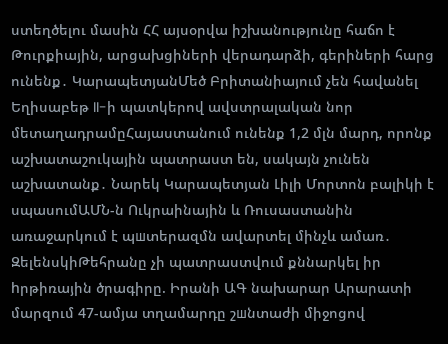ստեղծելու մասին ՀՀ այսօրվա իշխանությունը հաճո է Թուրքիային, արցախցիների վերադարձի, գերիների հարց ունենք․ ԿարապետյանՄեծ Բրիտանիայում չեն հավանել Եղիսաբեթ II-ի պատկերով ավստրալական նոր մետաղադրամըՀայաստանում ունենք 1,2 մլն մարդ, որոնք աշխատաշուկային պատրաստ են, սակայն չունեն աշխատանք․ Նարեկ Կարապետյան Լիլի Մորտոն բալիկի է սպասումԱՄՆ-ն Ուկրաինային և Ռուսաստանին առաջարկում է պшտերազմն ավարտել մինչև ամառ․ ԶելենսկիԹեհրանը չի պատրաստվում քննարկել իր hրթիռային ծրագիրը. Իրանի ԱԳ նախարար Արարատի մարզում 47-ամյա տղամարդը շшնտաժի միջոցով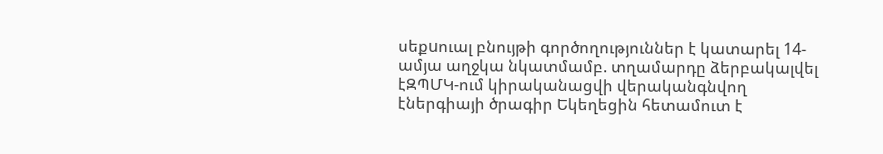սեքuուալ բնույթի գործողություններ է կատարել 14-ամյա աղջկա նկատմամբ. տղամարդը ձերբակալվել էԶՊՄԿ-ում կիրականացվի վերականգնվող էներգիայի ծրագիր Եկեղեցին հետամուտ է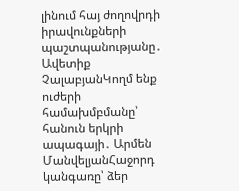լինում հայ ժողովրդի իրավունքների պաշտպանությանը․ Ավետիք ՉալաբյանԿողմ ենք ուժերի համախմբմանը՝ հանուն երկրի ապագայի․ Արմեն ՄանվելյանՀաջորդ կանգառը՝ ձեր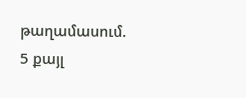թաղամասում. 5 քայլ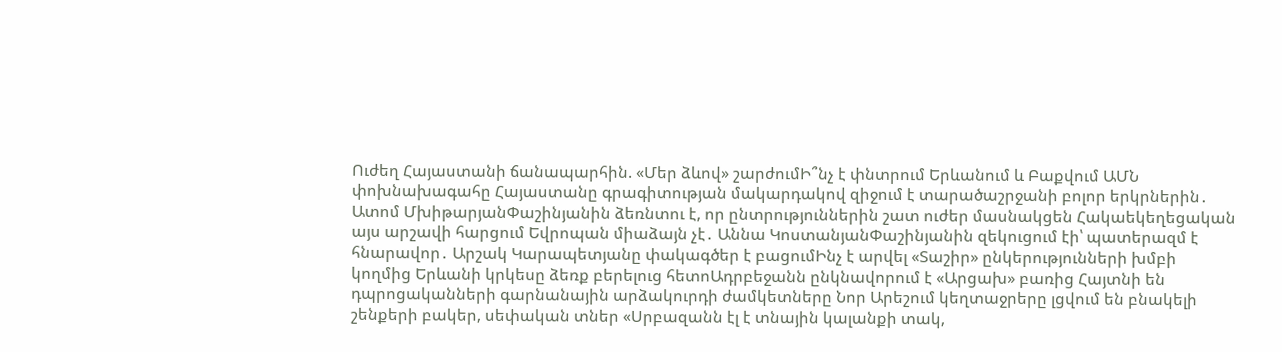Ուժեղ Հայաստանի ճանապարհին. «Մեր ձևով» շարժումԻ՞նչ է փնտրում Երևանում և Բաքվում ԱՄՆ փոխնախագահը Հայաստանը գրագիտության մակարդակով զիջում է տարածաշրջանի բոլոր երկրներին․ Ատոմ ՄխիթարյանՓաշինյանին ձեռնտու է, որ ընտրություններին շատ ուժեր մասնակցեն Հակաեկեղեցական այս արշավի հարցում Եվրոպան միաձայն չէ․ Աննա ԿոստանյանՓաշինյանին զեկուցում էի՝ պատերազմ է հնարավոր․ Արշակ Կարապետյանը փակագծեր է բացումԻնչ է արվել «Տաշիր» ընկերությունների խմբի կողմից Երևանի կրկեսը ձեռք բերելուց հետոԱդրբեջանն ընկնավորում է «Արցախ» բառից Հայտնի են դպրոցականների գարնանային արձակուրդի ժամկետները Նոր Արեշում կեղտաջրերը լցվում են բնակելի շենքերի բակեր, սեփական տներ «Սրբազանն էլ է տնային կալանքի տակ,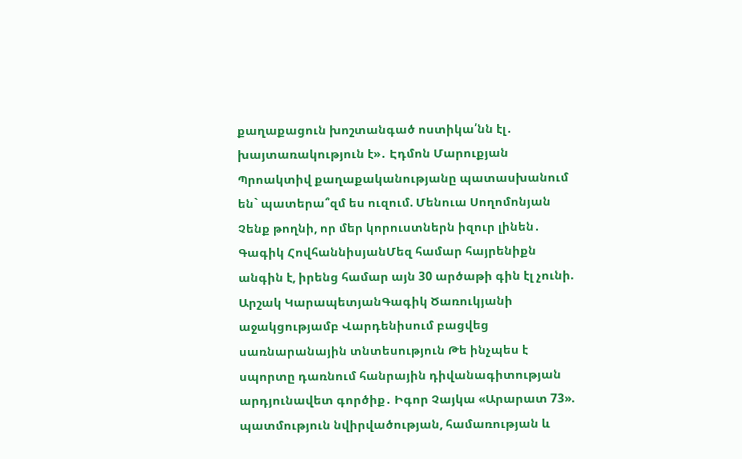քաղաքացուն խոշտանգած ոստիկա՛նն էլ․ խայտառակություն է»․ Էդմոն Մարուքյան Պրոակտիվ քաղաքականությանը պատասխանում են` պատերա՞զմ ես ուզում. Մենուա Սողոմոնյան Չենք թողնի, որ մեր կորուստներն իզուր լինեն․ Գագիկ ՀովհաննիսյանՄեզ համար հայրենիքն անգին է, իրենց համար այն 30 արծաթի գին էլ չունի. Արշակ ԿարապետյանԳագիկ Ծառուկյանի աջակցությամբ Վարդենիսում բացվեց սառնարանային տնտեսություն Թե ինչպես է սպորտը դառնում հանրային դիվանագիտության արդյունավետ գործիք․ Իգոր Չայկա «Արարատ 73». պատմություն նվիրվածության, համառության և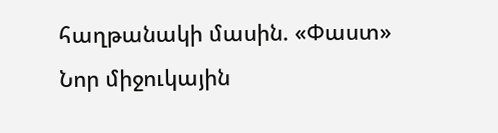հաղթանակի մասին. «Փաստ» Նոր միջուկային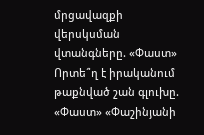մրցավազքի վերսկսման վտանգները. «Փաստ» Որտե՞ղ է իրականում թաքնված շան գլուխը. «Փաստ» «Փաշինյանի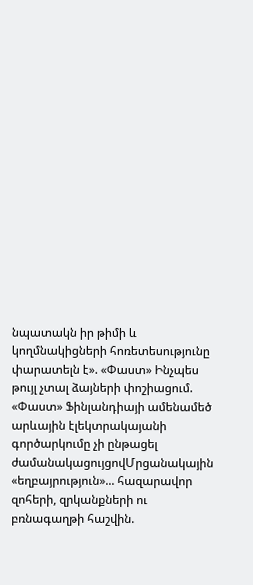նպատակն իր թիմի և կողմնակիցների հոռետեսությունը փարատելն է». «Փաստ» Ինչպես թույլ չտալ ձայների փոշիացում. «Փաստ» Ֆինլանդիայի ամենամեծ արևային էլեկտրակայանի գործարկումը չի ընթացել ժամանակացույցովՄրցանակային «եղբայրություն»... հազարավոր զոհերի, զրկանքների ու բռնագաղթի հաշվին.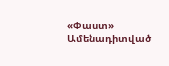«Փաստ»
Ամենադիտված